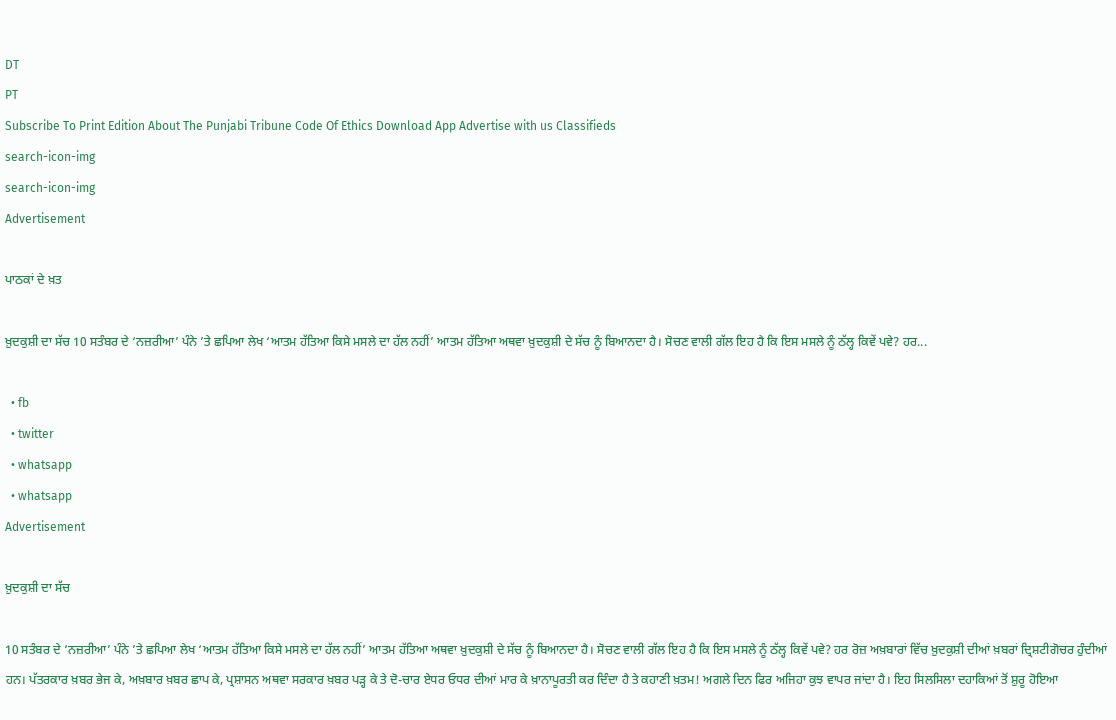DT
PT
Subscribe To Print Edition About The Punjabi Tribune Code Of Ethics Download App Advertise with us Classifieds
search-icon-img
search-icon-img
Advertisement

ਪਾਠਕਾਂ ਦੇ ਖ਼ਤ

ਖ਼ੁਦਕੁਸ਼ੀ ਦਾ ਸੱਚ 10 ਸਤੰਬਰ ਦੇ ‘ਨਜ਼ਰੀਆ’ ਪੰਨੇ ’ਤੇ ਛਪਿਆ ਲੇਖ ‘ਆਤਮ ਹੱਤਿਆ ਕਿਸੇ ਮਸਲੇ ਦਾ ਹੱਲ ਨਹੀਂ’ ਆਤਮ ਹੱਤਿਆ ਅਥਵਾ ਖ਼ੁਦਕੁਸ਼ੀ ਦੇ ਸੱਚ ਨੂੰ ਬਿਆਨਦਾ ਹੈ। ਸੋਚਣ ਵਾਲੀ ਗੱਲ ਇਹ ਹੈ ਕਿ ਇਸ ਮਸਲੇ ਨੂੰ ਠੱਲ੍ਹ ਕਿਵੇਂ ਪਵੇ? ਹਰ...

  • fb
  • twitter
  • whatsapp
  • whatsapp
Advertisement

ਖ਼ੁਦਕੁਸ਼ੀ ਦਾ ਸੱਚ

10 ਸਤੰਬਰ ਦੇ ‘ਨਜ਼ਰੀਆ’ ਪੰਨੇ ’ਤੇ ਛਪਿਆ ਲੇਖ ‘ਆਤਮ ਹੱਤਿਆ ਕਿਸੇ ਮਸਲੇ ਦਾ ਹੱਲ ਨਹੀਂ’ ਆਤਮ ਹੱਤਿਆ ਅਥਵਾ ਖ਼ੁਦਕੁਸ਼ੀ ਦੇ ਸੱਚ ਨੂੰ ਬਿਆਨਦਾ ਹੈ। ਸੋਚਣ ਵਾਲੀ ਗੱਲ ਇਹ ਹੈ ਕਿ ਇਸ ਮਸਲੇ ਨੂੰ ਠੱਲ੍ਹ ਕਿਵੇਂ ਪਵੇ? ਹਰ ਰੋਜ਼ ਅਖ਼ਬਾਰਾਂ ਵਿੱਚ ਖ਼ੁਦਕੁਸ਼ੀ ਦੀਆਂ ਖ਼ਬਰਾਂ ਦ੍ਰਿਸ਼ਟੀਗੋਚਰ ਹੁੰਦੀਆਂ ਹਨ। ਪੱਤਰਕਾਰ ਖ਼ਬਰ ਭੇਜ ਕੇ, ਅਖ਼ਬਾਰ ਖ਼ਬਰ ਛਾਪ ਕੇ, ਪ੍ਰਸ਼ਾਸਨ ਅਥਵਾ ਸਰਕਾਰ ਖ਼ਬਰ ਪੜ੍ਹ ਕੇ ਤੇ ਦੋ-ਚਾਰ ਏਧਰ ਓਧਰ ਦੀਆਂ ਮਾਰ ਕੇ ਖ਼ਾਨਾਪੂਰਤੀ ਕਰ ਦਿੰਦਾ ਹੈ ਤੇ ਕਹਾਣੀ ਖ਼ਤਮ! ਅਗਲੇ ਦਿਨ ਫਿਰ ਅਜਿਹਾ ਕੁਝ ਵਾਪਰ ਜਾਂਦਾ ਹੈ। ਇਹ ਸਿਲਸਿਲਾ ਦਹਾਕਿਆਂ ਤੋਂ ਸ਼ੁਰੂ ਹੋਇਆ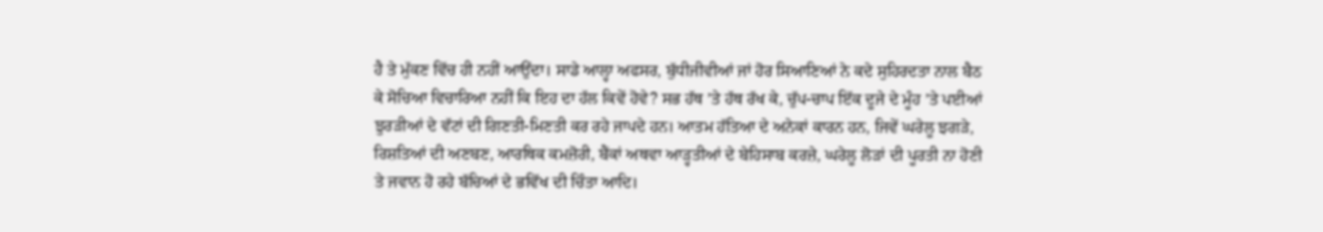ਹੈ ਤੇ ਮੁੱਕਣ ਵਿੱਚ ਹੀ ਨਹੀਂ ਆਉਂਦਾ। ਸਾਡੇ ਆਲ੍ਹਾ ਅਫਸਰ, ਬੁੱਧੀਜੀਵੀਆਂ ਜਾਂ ਹੋਰ ਸਿਆਣਿਆਂ ਨੇ ਕਦੇ ਸੁਹਿਰਦਤਾ ਨਾਲ ਬੈਠ ਕੇ ਸੋਚਿਆ ਵਿਚਾਰਿਆ ਨਹੀਂ ਕਿ ਇਹ ਦਾ ਹੱਲ ਕਿਵੇਂ ਹੋਵੇ? ਸਭ ਹੱਥ ’ਤੇ ਹੱਥ ਰੱਖ ਕੇ, ਚੁੱਪ-ਚਾਪ ਇੱਕ ਦੂਜੇ ਦੇ ਮੂੰਹ ’ਤੇ ਪਈਆਂ ਝੁਰੜੀਆਂ ਦੇ ਵੱਟਾਂ ਦੀ ਗਿਣਤੀ-ਮਿਣਤੀ ਕਰ ਰਹੇ ਜਾਪਦੇ ਹਨ। ਆਤਮ ਹੱਤਿਆ ਦੇ ਅਨੇਕਾਂ ਕਾਰਨ ਹਨ, ਜਿਵੇਂ ਘਰੇਲੂ ਝਗੜੇ, ਰਿਸ਼ਤਿਆਂ ਦੀ ਅਣਬਣ, ਆਰਥਿਕ ਕਮਜ਼ੋਰੀ, ਬੈਂਕਾਂ ਅਥਵਾ ਆੜ੍ਹਤੀਆਂ ਦੇ ਬੇਹਿਸਾਬ ਕਰਜ਼ੇ, ਘਰੇਲੂ ਲੋੜਾਂ ਦੀ ਪੂਰਤੀ ਨਾ ਹੋਣੀ ਤੇ ਜਵਾਨ ਹੋ ਰਹੇ ਬੱਚਿਆਂ ਦੇ ਭਵਿੱਖ ਦੀ ਚਿੰਤਾ ਆਦਿ।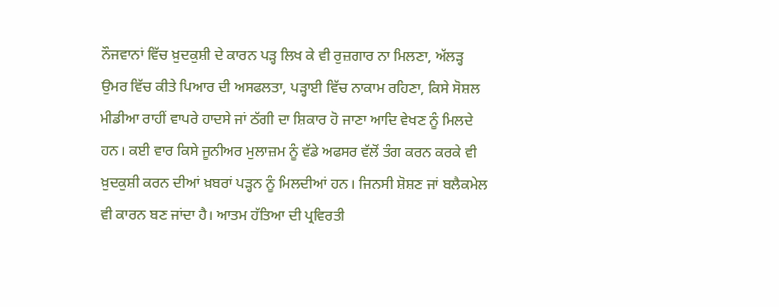ਨੌਜਵਾਨਾਂ ਵਿੱਚ ਖ਼ੁਦਕੁਸ਼ੀ ਦੇ ਕਾਰਨ ਪੜ੍ਹ ਲਿਖ ਕੇ ਵੀ ਰੁਜ਼ਗਾਰ ਨਾ ਮਿਲਣਾ, ਅੱਲੜ੍ਹ ਉਮਰ ਵਿੱਚ ਕੀਤੇ ਪਿਆਰ ਦੀ ਅਸਫਲਤਾ, ਪੜ੍ਹਾਈ ਵਿੱਚ ਨਾਕਾਮ ਰਹਿਣਾ, ਕਿਸੇ ਸੋਸ਼ਲ ਮੀਡੀਆ ਰਾਹੀਂ ਵਾਪਰੇ ਹਾਦਸੇ ਜਾਂ ਠੱਗੀ ਦਾ ਸ਼ਿਕਾਰ ਹੋ ਜਾਣਾ ਆਦਿ ਵੇਖਣ ਨੂੰ ਮਿਲਦੇ ਹਨ। ਕਈ ਵਾਰ ਕਿਸੇ ਜੂਨੀਅਰ ਮੁਲਾਜ਼ਮ ਨੂੰ ਵੱਡੇ ਅਫਸਰ ਵੱਲੋਂ ਤੰਗ ਕਰਨ ਕਰਕੇ ਵੀ ਖ਼ੁਦਕੁਸ਼ੀ ਕਰਨ ਦੀਆਂ ਖ਼ਬਰਾਂ ਪੜ੍ਹਨ ਨੂੰ ਮਿਲਦੀਆਂ ਹਨ। ਜਿਨਸੀ ਸ਼ੋਸ਼ਣ ਜਾਂ ਬਲੈਕਮੇਲ ਵੀ ਕਾਰਨ ਬਣ ਜਾਂਦਾ ਹੈ। ਆਤਮ ਹੱਤਿਆ ਦੀ ਪ੍ਰਵਿਰਤੀ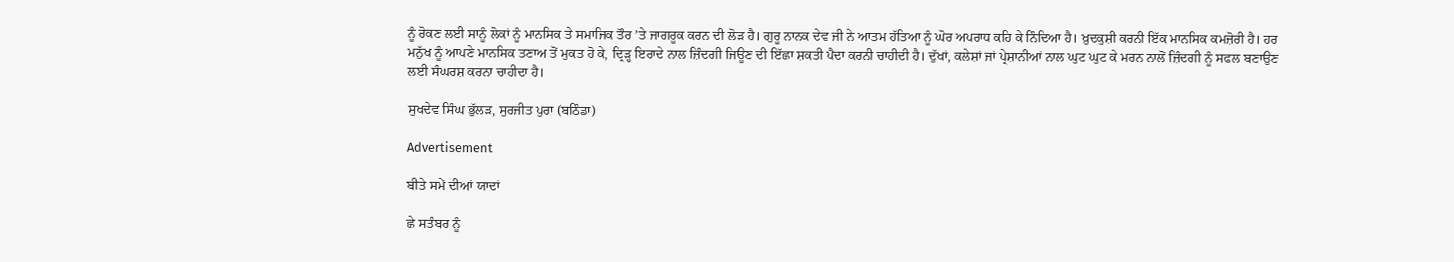ਨੂੰ ਰੋਕਣ ਲਈ ਸਾਨੂੰ ਲੋਕਾਂ ਨੂੰ ਮਾਨਸਿਕ ਤੇ ਸਮਾਜਿਕ ਤੌਰ ’ਤੇ ਜਾਗਰੂਕ ਕਰਨ ਦੀ ਲੋੜ ਹੈ। ਗੁਰੂ ਨਾਨਕ ਦੇਵ ਜੀ ਨੇ ਆਤਮ ਹੱਤਿਆ ਨੂੰ ਘੋਰ ਅਪਰਾਧ ਕਹਿ ਕੇ ਨਿੰਦਿਆ ਹੈ। ਖ਼ੁਦਕੁਸ਼ੀ ਕਰਨੀ ਇੱਕ ਮਾਨਸਿਕ ਕਮਜ਼ੋਰੀ ਹੈ। ਹਰ ਮਨੁੱਖ ਨੂੰ ਆਪਣੇ ਮਾਨਸਿਕ ਤਣਾਅ ਤੋਂ ਮੁਕਤ ਹੋ ਕੇ, ਦ੍ਰਿੜ੍ਹ ਇਰਾਦੇ ਨਾਲ ਜ਼ਿੰਦਗੀ ਜਿਊਣ ਦੀ ਇੱਛਾ ਸ਼ਕਤੀ ਪੈਦਾ ਕਰਨੀ ਚਾਹੀਦੀ ਹੈ। ਦੁੱਖਾਂ, ਕਲੇਸ਼ਾਂ ਜਾਂ ਪ੍ਰੇਸ਼ਾਨੀਆਂ ਨਾਲ ਘੁਟ ਘੁਟ ਕੇ ਮਰਨ ਨਾਲੋਂ ਜ਼ਿੰਦਗੀ ਨੂੰ ਸਫਲ ਬਣਾਉਣ ਲਈ ਸੰਘਰਸ਼ ਕਰਨਾ ਚਾਹੀਦਾ ਹੈ।

ਸੁਖਦੇਵ ਸਿੰਘ ਭੁੱਲੜ, ਸੁਰਜੀਤ ਪੁਰਾ (ਬਠਿੰਡਾ)

Advertisement

ਬੀਤੇ ਸਮੇਂ ਦੀਆਂ ਯਾਦਾਂ

ਛੇ ਸਤੰਬਰ ਨੂੰ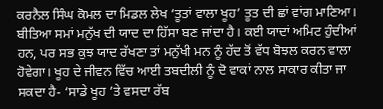ਕਰਨੈਲ ਸਿੰਘ ਕੋਮਲ ਦਾ ਮਿਡਲ ਲੇਖ ‘ਤੂਤਾਂ ਵਾਲਾ ਖੂਹ’ ਤੂਤ ਦੀ ਛਾਂ ਵਾਂਗ ਮਾਣਿਆ। ਬੀਤਿਆ ਸਮਾਂ ਮਨੁੱਖ ਦੀ ਯਾਦ ਦਾ ਹਿੱਸਾ ਬਣ ਜਾਂਦਾ ਹੈ। ਕਈ ਯਾਦਾਂ ਅਮਿਟ ਹੁੰਦੀਆਂ ਹਨ, ਪਰ ਸਭ ਕੁਝ ਯਾਦ ਰੱਖਣਾ ਤਾਂ ਮਨੁੱਖੀ ਮਨ ਨੂੰ ਹੱਦ ਤੋਂ ਵੱਧ ਬੋਝਲ ਕਰਨ ਵਾਲਾ ਹੋਵੇਗਾ। ਖੂਹ ਦੇ ਜੀਵਨ ਵਿੱਚ ਆਈ ਤਬਦੀਲੀ ਨੂੰ ਦੋ ਵਾਕਾਂ ਨਾਲ ਸਾਕਾਰ ਕੀਤਾ ਜਾ ਸਕਦਾ ਹੈ- ‘ਸਾਡੇ ਖੂਹ ’ਤੇ ਵਸਦਾ ਰੱਬ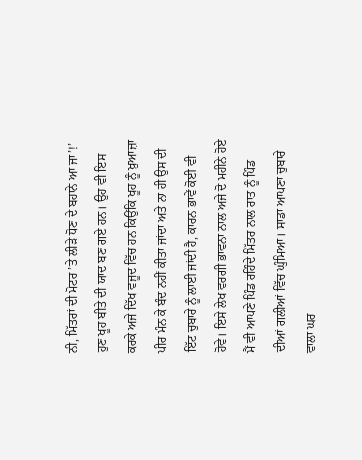ਨੀ, ਮਿੱਤਰਾਂ ਦੀ ਮੋਟਰ ’ਤੇ ਲੀੜੇ ਧੋਣ ਦੇ ਬਹਾਨੇ ਆ ਜਾ’!’ ਹੁਣ ਖੂਹ ਬੀਤੇ ਦੀ ਯਾਦ ਬਣ ਗਏ ਹਨ। ਉਹ ਵੀ ਇਸ ਕਰਕੇ ਅਜੇ ਦਿੱਖ ਵਜੂਦ ਵਿੱਚ ਹਨ ਕਿਉਂਕਿ ਖੂਹ ਨੂੰ ਖ਼ੁਆਜ਼ਾ ਪੀਰ ਮੰਨ ਕੇ ਬੰਦ ਨਹੀਂ ਕੀਤਾ ਜਾਂਦਾ ਅਤੇ ਨਾ ਹੀ ਉਸ ਦੀ ਇੱਟ ਚੁਬਾਰੇ ਨੂੰ ਲਾਈ ਜਾਂਦੀ ਹੈ, ਕਾਰਨ ਭਾਵੇਂ ਕੋਈ ਵੀ ਹੋਵੇ। ਇਸੇ ਲੇਖ ਵਰਗੀ ਭਾਵਨਾ ਨਾਲ ਅਜੇ ਦੋ ਮਹੀਨੇ ਹੋਏ ਮੈਂ ਵੀ ਆਪਣੇ ਪਿੰਡ ਰਹਿੰਦੇ ਮਿੱਤਰ ਨਾਲ ਰਾਤ ਨੂੰ ਪਿੰਡ ਦੀਆਂ ਗਲੀਆਂ ਵਿੱਚ ਘੁੰਮਿਆ। ਸਾਡਾ ਆਪਣਾ ਚੁਬਾਰੇ ਵਾਲਾ ਘਰ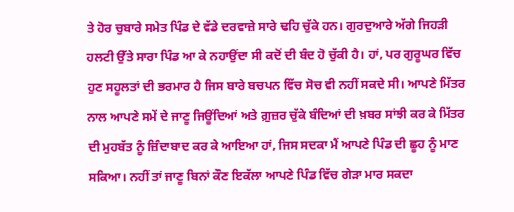ਤੇ ਹੋਰ ਚੁਬਾਰੇ ਸਮੇਤ ਪਿੰਡ ਦੇ ਵੱਡੇ ਦਰਵਾਜ਼ੇ ਸਾਰੇ ਢਹਿ ਚੁੱਕੇ ਹਨ। ਗੁਰਦੁਆਰੇ ਅੱਗੇ ਜਿਹੜੀ ਹਲਟੀ ਉੱਤੇ ਸਾਰਾ ਪਿੰਡ ਆ ਕੇ ਨਹਾਉਂਦਾ ਸੀ ਕਦੋਂ ਦੀ ਬੰਦ ਹੋ ਚੁੱਕੀ ਹੈ। ਹਾਂ, ਪਰ ਗੁਰੂਘਰ ਵਿੱਚ ਹੁਣ ਸਹੂਲਤਾਂ ਦੀ ਭਰਮਾਰ ਹੈ ਜਿਸ ਬਾਰੇ ਬਚਪਨ ਵਿੱਚ ਸੋਚ ਵੀ ਨਹੀਂ ਸਕਦੇ ਸੀ। ਆਪਣੇ ਮਿੱਤਰ ਨਾਲ ਆਪਣੇ ਸਮੇਂ ਦੇ ਜਾਣੂ ਜਿਊਂਦਿਆਂ ਅਤੇ ਗ਼ੁਜ਼ਰ ਚੁੱਕੇ ਬੰਦਿਆਂ ਦੀ ਖ਼ਬਰ ਸਾਂਝੀ ਕਰ ਕੇ ਮਿੱਤਰ ਦੀ ਮੁਹਬੱਤ ਨੂੰ ਜ਼ਿੰਦਾਬਾਦ ਕਰ ਕੇ ਆਇਆ ਹਾਂ, ਜਿਸ ਸਦਕਾ ਮੈਂ ਆਪਣੇ ਪਿੰਡ ਦੀ ਛੂਹ ਨੂੰ ਮਾਣ ਸਕਿਆ। ਨਹੀਂ ਤਾਂ ਜਾਣੂ ਬਿਨਾਂ ਕੌਣ ਇਕੱਲਾ ਆਪਣੇ ਪਿੰਡ ਵਿੱਚ ਗੇੜਾ ਮਾਰ ਸਕਦਾ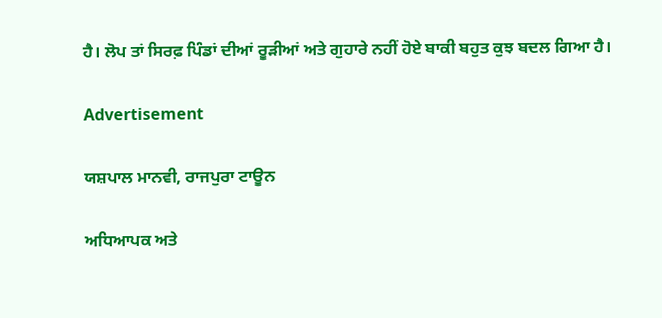ਹੈ। ਲੋਪ ਤਾਂ ਸਿਰਫ਼ ਪਿੰਡਾਂ ਦੀਆਂ ਰੂੜੀਆਂ ਅਤੇ ਗੁਹਾਰੇ ਨਹੀਂ ਹੋਏ ਬਾਕੀ ਬਹੁਤ ਕੁਝ ਬਦਲ ਗਿਆ ਹੈ।

Advertisement

ਯਸ਼ਪਾਲ ਮਾਨਵੀ, ਰਾਜਪੁਰਾ ਟਾਊਨ

ਅਧਿਆਪਕ ਅਤੇ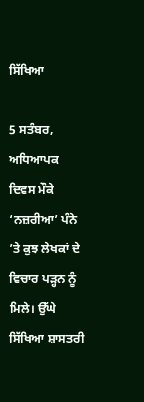ਸਿੱਖਿਆ

5 ਸਤੰਬਰ, ਅਧਿਆਪਕ ਦਿਵਸ ਮੌਕੇ ‘ਨਜ਼ਰੀਆ’ ਪੰਨੇ ’ਤੇ ਕੁਝ ਲੇਖਕਾਂ ਦੇ ਵਿਚਾਰ ਪੜ੍ਹਨ ਨੂੰ ਮਿਲੇ। ਉੱਘੇ ਸਿੱਖਿਆ ਸ਼ਾਸਤਰੀ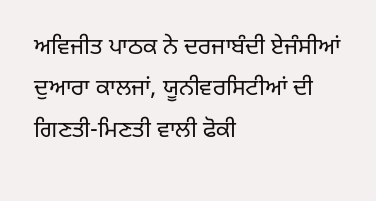ਅਵਿਜੀਤ ਪਾਠਕ ਨੇ ਦਰਜਾਬੰਦੀ ਏਜੰਸੀਆਂ ਦੁਆਰਾ ਕਾਲਜਾਂ, ਯੂਨੀਵਰਸਿਟੀਆਂ ਦੀ ਗਿਣਤੀ-ਮਿਣਤੀ ਵਾਲੀ ਫੋਕੀ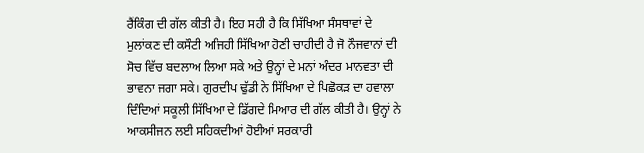ਰੈਂਕਿੰਗ ਦੀ ਗੱਲ ਕੀਤੀ ਹੈ। ਇਹ ਸਹੀ ਹੈ ਕਿ ਸਿੱਖਿਆ ਸੰਸਥਾਵਾਂ ਦੇ ਮੁਲਾਂਕਣ ਦੀ ਕਸੌਟੀ ਅਜਿਹੀ ਸਿੱਖਿਆ ਹੋਣੀ ਚਾਹੀਦੀ ਹੈ ਜੋ ਨੌਜਵਾਨਾਂ ਦੀ ਸੋਚ ਵਿੱਚ ਬਦਲਾਅ ਲਿਆ ਸਕੇ ਅਤੇ ਉਨ੍ਹਾਂ ਦੇ ਮਨਾਂ ਅੰਦਰ ਮਾਨਵਤਾ ਦੀ ਭਾਵਨਾ ਜਗਾ ਸਕੇ। ਗੁਰਦੀਪ ਢੁੱਡੀ ਨੇ ਸਿੱਖਿਆ ਦੇ ਪਿਛੋਕੜ ਦਾ ਹਵਾਲਾ ਦਿੰਦਿਆਂ ਸਕੂਲੀ ਸਿੱਖਿਆ ਦੇ ਡਿੱਗਦੇ ਮਿਆਰ ਦੀ ਗੱਲ ਕੀਤੀ ਹੈ। ਉਨ੍ਹਾਂ ਨੇ ਆਕਸੀਜਨ ਲਈ ਸਹਿਕਦੀਆਂ ਹੋਈਆਂ ਸਰਕਾਰੀ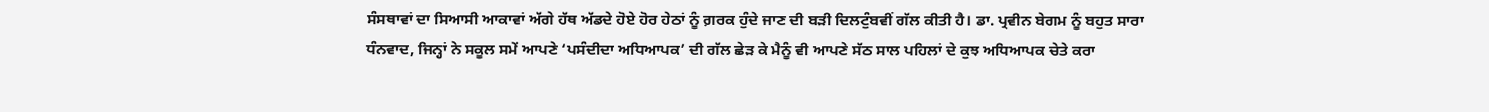ਸੰਸਥਾਵਾਂ ਦਾ ਸਿਆਸੀ ਆਕਾਵਾਂ ਅੱਗੇ ਹੱਥ ਅੱਡਦੇ ਹੋਏ ਹੋਰ ਹੇਠਾਂ ਨੂੰ ਗ਼ਰਕ ਹੁੰਦੇ ਜਾਣ ਦੀ ਬੜੀ ਦਿਲਟੁੰਬਵੀਂ ਗੱਲ ਕੀਤੀ ਹੈ। ਡਾ. ਪ੍ਰਵੀਨ ਬੇਗਮ ਨੂੰ ਬਹੁਤ ਸਾਰਾ ਧੰਨਵਾਦ, ਜਿਨ੍ਹਾਂ ਨੇ ਸਕੂਲ ਸਮੇਂ ਆਪਣੇ ‘ਪਸੰਦੀਦਾ ਅਧਿਆਪਕ’ ਦੀ ਗੱਲ ਛੇੜ ਕੇ ਮੈਨੂੰ ਵੀ ਆਪਣੇ ਸੱਠ ਸਾਲ ਪਹਿਲਾਂ ਦੇ ਕੁਝ ਅਧਿਆਪਕ ਚੇਤੇ ਕਰਾ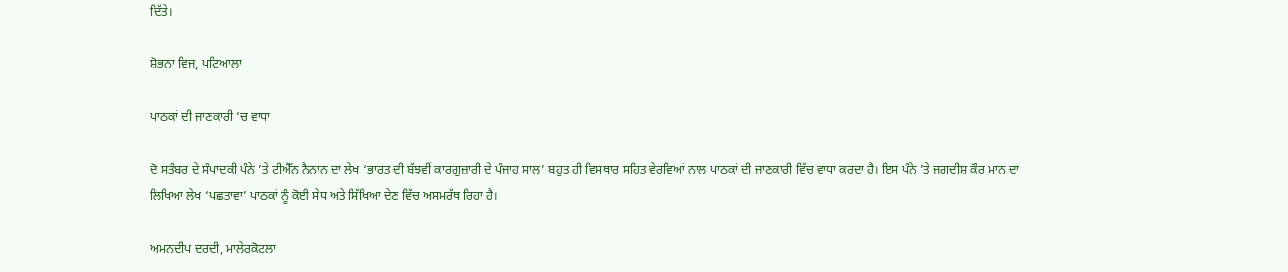ਦਿੱਤੇ।

ਸ਼ੋਭਨਾ ਵਿਜ, ਪਟਿਆਲਾ

ਪਾਠਕਾਂ ਦੀ ਜਾਣਕਾਰੀ ’ਚ ਵਾਧਾ

ਦੋ ਸਤੰਬਰ ਦੇ ਸੰਪਾਦਕੀ ਪੰਨੇ ’ਤੇ ਟੀਐੱਨ ਨੈਨਾਨ ਦਾ ਲੇਖ ‘ਭਾਰਤ ਦੀ ਬੱਝਵੀਂ ਕਾਰਗੁਜ਼ਾਰੀ ਦੇ ਪੰਜਾਹ ਸਾਲ’ ਬਹੁਤ ਹੀ ਵਿਸਥਾਰ ਸਹਿਤ ਵੇਰਵਿਆਂ ਨਾਲ ਪਾਠਕਾਂ ਦੀ ਜਾਣਕਾਰੀ ਵਿੱਚ ਵਾਧਾ ਕਰਦਾ ਹੈ। ਇਸ ਪੰਨੇ ’ਤੇ ਜਗਦੀਸ਼ ਕੌਰ ਮਾਨ ਦਾ ਲਿਖਿਆ ਲੇਖ ‘ਪਛਤਾਵਾ’ ਪਾਠਕਾਂ ਨੂੰ ਕੋਈ ਸੇਧ ਅਤੇ ਸਿੱਖਿਆ ਦੇਣ ਵਿੱਚ ਅਸਮਰੱਥ ਰਿਹਾ ਹੈ।

ਅਮਨਦੀਪ ਦਰਦੀ, ਮਾਲੇਰਕੋਟਲਾ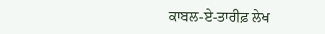ਕਾਬਲ-ਏ-ਤਾਰੀਫ਼ ਲੇਖ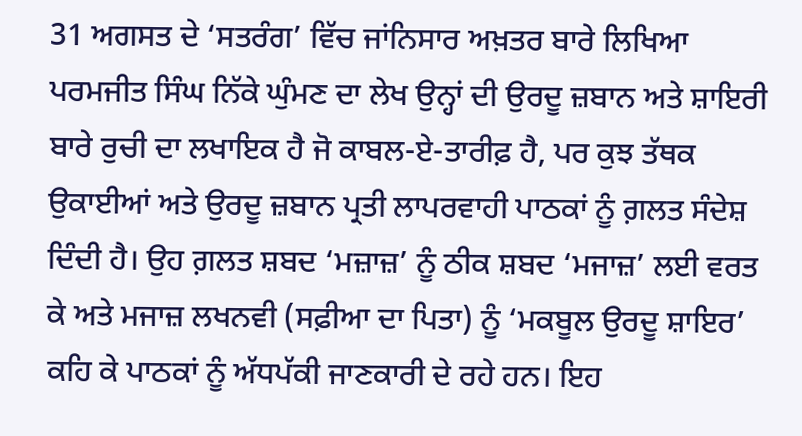31 ਅਗਸਤ ਦੇ ‘ਸਤਰੰਗ’ ਵਿੱਚ ਜਾਂਨਿਸਾਰ ਅਖ਼ਤਰ ਬਾਰੇ ਲਿਖਿਆ ਪਰਮਜੀਤ ਸਿੰਘ ਨਿੱਕੇ ਘੁੰਮਣ ਦਾ ਲੇਖ ਉਨ੍ਹਾਂ ਦੀ ਉਰਦੂ ਜ਼ਬਾਨ ਅਤੇ ਸ਼ਾਇਰੀ ਬਾਰੇ ਰੁਚੀ ਦਾ ਲਖਾਇਕ ਹੈ ਜੋ ਕਾਬਲ-ਏ-ਤਾਰੀਫ਼ ਹੈ, ਪਰ ਕੁਝ ਤੱਥਕ ਉਕਾਈਆਂ ਅਤੇ ਉਰਦੂ ਜ਼ਬਾਨ ਪ੍ਰਤੀ ਲਾਪਰਵਾਹੀ ਪਾਠਕਾਂ ਨੂੰ ਗ਼ਲਤ ਸੰਦੇਸ਼ ਦਿੰਦੀ ਹੈ। ਉਹ ਗ਼ਲਤ ਸ਼ਬਦ ‘ਮਜ਼ਾਜ਼’ ਨੂੰ ਠੀਕ ਸ਼ਬਦ ‘ਮਜਾਜ਼’ ਲਈ ਵਰਤ ਕੇ ਅਤੇ ਮਜਾਜ਼ ਲਖਨਵੀ (ਸਫ਼ੀਆ ਦਾ ਪਿਤਾ) ਨੂੰ ‘ਮਕਬੂਲ ਉਰਦੂ ਸ਼ਾਇਰ’ ਕਹਿ ਕੇ ਪਾਠਕਾਂ ਨੂੰ ਅੱਧਪੱਕੀ ਜਾਣਕਾਰੀ ਦੇ ਰਹੇ ਹਨ। ਇਹ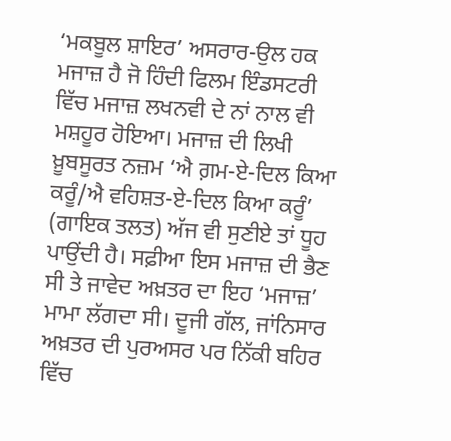‘ਮਕਬੂਲ ਸ਼ਾਇਰ’ ਅਸਰਾਰ-ਉਲ ਹਕ ਮਜਾਜ਼ ਹੈ ਜੋ ਹਿੰਦੀ ਫਿਲਮ ਇੰਡਸਟਰੀ ਵਿੱਚ ਮਜਾਜ਼ ਲਖਨਵੀ ਦੇ ਨਾਂ ਨਾਲ ਵੀ ਮਸ਼ਹੂਰ ਹੋਇਆ। ਮਜਾਜ਼ ਦੀ ਲਿਖੀ ਖ਼ੂਬਸੂਰਤ ਨਜ਼ਮ ‘ਐ ਗ਼ਮ-ਏ-ਦਿਲ ਕਿਆ ਕਰੂੰ/ਐ ਵਹਿਸ਼ਤ-ਏ-ਦਿਲ ਕਿਆ ਕਰੂੰ’ (ਗਾਇਕ ਤਲਤ) ਅੱਜ ਵੀ ਸੁਣੀਏ ਤਾਂ ਧੂਹ ਪਾਉਂਦੀ ਹੈ। ਸਫ਼ੀਆ ਇਸ ਮਜਾਜ਼ ਦੀ ਭੈਣ ਸੀ ਤੇ ਜਾਵੇਦ ਅਖ਼ਤਰ ਦਾ ਇਹ ‘ਮਜਾਜ਼’ ਮਾਮਾ ਲੱਗਦਾ ਸੀ। ਦੂਜੀ ਗੱਲ, ਜਾਂਨਿਸਾਰ ਅਖ਼ਤਰ ਦੀ ਪੁਰਅਸਰ ਪਰ ਨਿੱਕੀ ਬਹਿਰ ਵਿੱਚ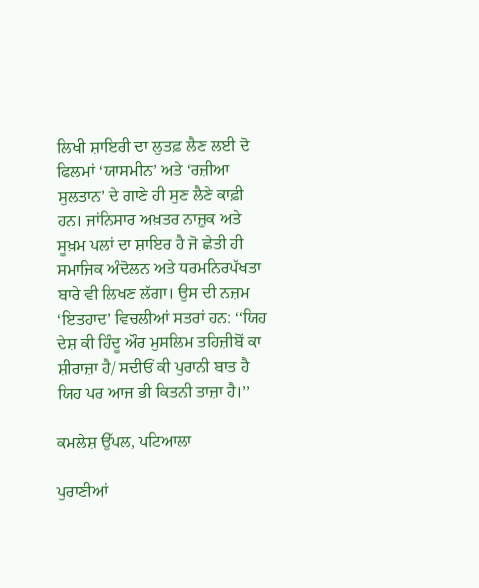ਲਿਖੀ ਸ਼ਾਇਰੀ ਦਾ ਲੁਤਫ਼ ਲੈਣ ਲਈ ਦੋ ਫਿਲਮਾਂ ‘ਯਾਸਮੀਨ’ ਅਤੇ ‘ਰਜ਼ੀਆ ਸੁਲਤਾਨ’ ਦੇ ਗਾਣੇ ਹੀ ਸੁਣ ਲੈਣੇ ਕਾਫ਼ੀ ਹਨ। ਜਾਂਨਿਸਾਰ ਅਖ਼ਤਰ ਨਾਜ਼ੁਕ ਅਤੇ ਸੂਖ਼ਮ ਪਲਾਂ ਦਾ ਸ਼ਾਇਰ ਹੈ ਜੋ ਛੇਤੀ ਹੀ ਸਮਾਜਿਕ ਅੰਦੋਲਨ ਅਤੇ ਧਰਮਨਿਰਪੱਖਤਾ ਬਾਰੇ ਵੀ ਲਿਖਣ ਲੱਗਾ। ਉਸ ਦੀ ਨਜ਼ਮ ‘ਇਤਹਾਦ’ ਵਿਚਲੀਆਂ ਸਤਰਾਂ ਹਨ: ‘‘ਯਿਹ ਦੇਸ਼ ਕੀ ਹਿੰਦੂ ਔਰ ਮੁਸਲਿਮ ਤਹਿਜ਼ੀਬੋਂ ਕਾ ਸ਼ੀਰਾਜ਼ਾ ਹੈ/ ਸਦੀਓਂ ਕੀ ਪੁਰਾਨੀ ਬਾਤ ਹੈ ਯਿਹ ਪਰ ਆਜ ਭੀ ਕਿਤਨੀ ਤਾਜ਼ਾ ਹੈ।’’

ਕਮਲੇਸ਼ ਉੱਪਲ, ਪਟਿਆਲਾ

ਪੁਰਾਣੀਆਂ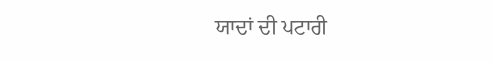ਯਾਦਾਂ ਦੀ ਪਟਾਰੀ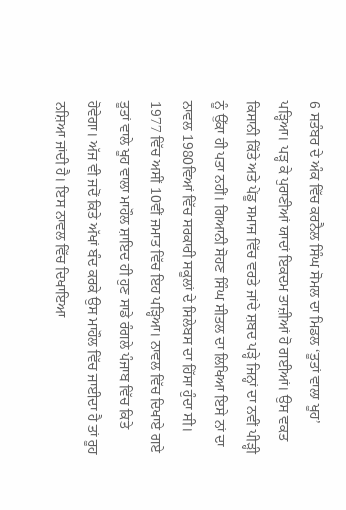6 ਸਤੰਬਰ ਦੇ ਅੰਕ ਵਿੱਚ ਕਰਨੈਲ ਸਿੰਘ ਸੋਮਲ ਦਾ ਮਿਡਲ ‘ਤੂਤਾਂ ਵਾਲਾ ਖੂਹ’ ਪੜ੍ਹਿਆ। ਪੜ੍ਹ ਕੇ ਪੁਰਾਣੀਆਂ ਯਾਦਾਂ ਇਕਦਮ ਤਾਜ਼ੀਆਂ ਹੋ ਗਈਆਂ। ਉਸ ਵਕਤ ਕਿਸਾਨੀ ਕਿੱਤੇ ਅਤੇ ਪੇਂਡੂ ਸਮਾਜ ਵਿੱਚ ਵਰਤੇ ਜਾਂਦੇ ਸ਼ਬਦ ਪੜ੍ਹੇ ਜਿਨ੍ਹਾਂ ਦਾ ਨਵੀਂ ਪੀੜ੍ਹੀ ਨੂੰ ਉੱਕਾ ਹੀ ਪਤਾ ਨਹੀਂ। ਗਿਆਨੀ ਸੋਹਣ ਸਿੰਘ ਸੀਤਲ ਦਾ ਲਿਖਿਆ ਇਸੇ ਨਾਂ ਦਾ ਨਾਵਲ 1980ਵਿਆਂ ਵਿੱਚ ਸਰਕਾਰੀ ਸਕੂਲਾਂ ਦੇ ਸਿਲੇਬਸ ਦਾ ਹਿੱਸਾ ਹੁੰਦਾ ਸੀ। 1977 ਵਿੱਚ ਅਸੀਂ 10ਵੀਂ ਜਮਾਤ ਵਿੱਚ ਇਹ ਪੜ੍ਹਿਆ। ਨਾਵਲ ਵਿੱਚ ਦਿਖਾਏ ਗਏ ਤੂਤਾਂ ਵਾਲੇ ਖੂਹ ਵਾਲਾ ਮਾਹੌਲ ਸ਼ਾਇਦ ਹੀ ਹੁਣ ਸਾਡੇ ਰੰਗਲੇ ਪੰਜਾਬ ਵਿੱਚ ਕਿਤੇ ਹੋਵੇਗਾ। ਅੱਜ ਵੀ ਜਦੋਂ ਕਿਤੇ ਅੱਖਾਂ ਬੰਦ ਕਰਕੇ ਉਸ ਮਾਹੌਲ ਵਿੱਚ ਜਾਈਦਾ ਹੈ ਤਾਂ ਰੂਹ ਨਸ਼ਿਆ ਜਾਂਦੀ ਹੈ। ਇਸ ਨਾਵਲ ਵਿੱਚ ਦਿਖਾਇਆ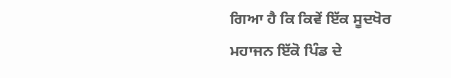ਗਿਆ ਹੈ ਕਿ ਕਿਵੇਂ ਇੱਕ ਸੂਦਖੋਰ ਮਹਾਜਨ ਇੱਕੋ ਪਿੰਡ ਦੇ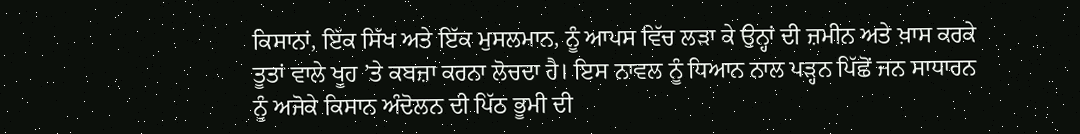ਕਿਸਾਨਾਂ, ਇੱਕ ਸਿੱਖ ਅਤੇ ਇੱਕ ਮੁਸਲਮਾਨ, ਨੂੰ ਆਪਸ ਵਿੱਚ ਲੜਾ ਕੇ ਉਨ੍ਹਾਂ ਦੀ ਜ਼ਮੀਨ ਅਤੇ ਖ਼ਾਸ ਕਰਕੇ ਤੂਤਾਂ ਵਾਲੇ ਖੂਹ ’ਤੇ ਕਬਜ਼ਾ ਕਰਨਾ ਲੋਚਦਾ ਹੈ। ਇਸ ਨਾਵਲ ਨੂੰ ਧਿਆਨ ਨਾਲ ਪੜ੍ਹਨ ਪਿੱਛੋਂ ਜਨ ਸਾਧਾਰਨ ਨੂੰ ਅਜੋਕੇ ਕਿਸਾਨ ਅੰਦੋਲਨ ਦੀ ਪਿੱਠ ਭੂਮੀ ਦੀ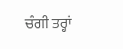ਚੰਗੀ ਤਰ੍ਹਾਂ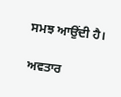ਸਮਝ ਆਉਂਦੀ ਹੈ।

ਅਵਤਾਰ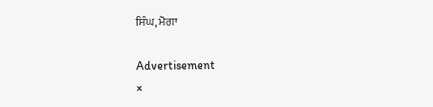ਸਿੰਘ, ਮੋਗਾ

Advertisement
×